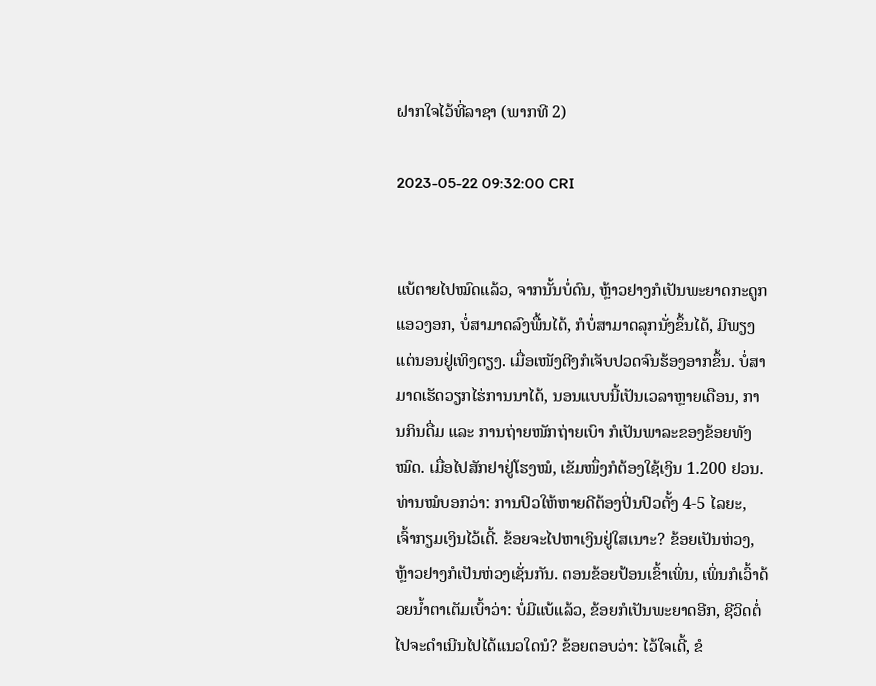ຝາກໃຈໄວ້ທີ່ລາຊາ (ພາກທີ 2)

2023-05-22 09:32:00 CRI


ແບ້ຕາຍໄປໝົດແລ້ວ, ຈາກນັ້ນບໍ່ດົນ, ຫຼ້າວຢາງກໍເປັນພະຍາດກະດູກແອວງອກ, ບໍ່ສາມາດລົງພື້ນໄດ້, ກໍບໍ່ສາມາດລຸກນັ່ງຂຶ້ນໄດ້, ມີພຽງແຕ່ນອນຢູ່ເທິງຕຽງ. ເມື່ອເໜັງຕີງກໍເຈັບປວດຈົນຮ້ອງອາກຂຶ້ນ. ບໍ່ສາມາດເຮັດວຽກໄຮ່ການນາໄດ້, ນອນແບບນີ້ເປັນເວລາຫຼາຍເດືອນ, ການກິນດື່ມ ແລະ ການຖ່າຍໜັກຖ່າຍເບົາ ກໍເປັນພາລະຂອງຂ້ອຍທັງໝົດ. ເມື່ອໄປສັກຢາຢູ່ໂຮງໝໍ, ເຂັມໜຶ່ງກໍຕ້ອງໃຊ້ເງິນ 1.200 ຢວນ. ທ່ານໝໍບອກວ່າ: ການປົວໃຫ້ຫາຍດີຕ້ອງປິ່ນປົວຕັ້ງ 4-5 ໄລຍະ, ເຈົ້າກຽມເງິນໄວ້ເດີ້. ຂ້ອຍຈະໄປຫາເງິນຢູ່ໃສເນາະ? ຂ້ອຍເປັນຫ່ວງ, ຫຼ້າວຢາງກໍເປັນຫ່ວງເຊັ່ນກັນ. ຕອນຂ້ອຍປ້ອນເຂົ້າເພິ່ນ, ເພິ່ນກໍເວົ້າດ້ວຍນ້ຳຕາເຕັມເບົ້າວ່າ: ບໍ່ມີແບ້ແລ້ວ, ຂ້ອຍກໍເປັນພະຍາດອີກ, ຊີວິດຕໍ່ໄປຈະດຳເນີນໄປໄດ້ແນວໃດນໍ? ຂ້ອຍຕອບວ່າ: ໄວ້ໃຈເດີ້, ຂໍ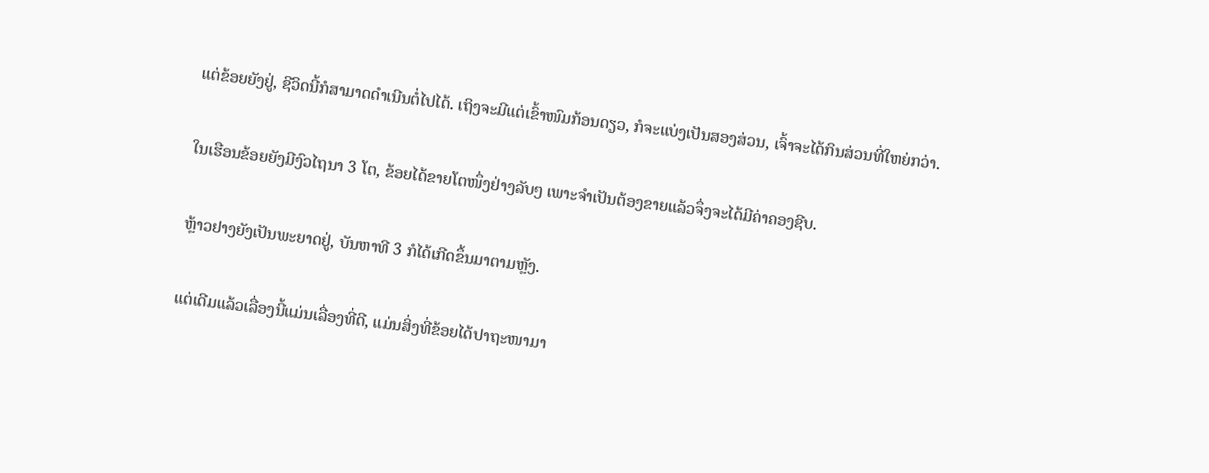ແຕ່ຂ້ອຍຍັງຢູ່, ຊີວິດນີ້ກໍສາມາດດຳເນີນຕໍ່ໄປໄດ້. ເຖິງຈະມີແຕ່ເຂົ້າໜົມກ້ອນດຽວ, ກໍຈະແບ່ງເປັນສອງສ່ວນ, ເຈົ້າຈະໄດ້ກິນສ່ວນທີ່ໃຫຍ່ກວ່າ.

ໃນເຮືອນຂ້ອຍຍັງມີງົວໄຖນາ 3 ໂຕ, ຂ້ອຍໄດ້ຂາຍໂຕໜຶ່ງຢ່າງລັບໆ ເພາະຈຳເປັນຕ້ອງຂາຍແລ້ວຈຶ່ງຈະໄດ້ມີຄ່າຄອງຊີບ.

ຫຼ້າວຢາງຍັງເປັນພະຍາດຢູ່, ບັນຫາທີ 3 ກໍໄດ້ເກີດຂຶ້ນມາຕາມຫຼັງ.

ແຕ່ເດີມແລ້ວເລື່ອງນີ້ແມ່ນເລື່ອງທີ່ດີ, ແມ່ນສິ່ງທີ່ຂ້ອຍໄດ້ປາຖະໜາມາ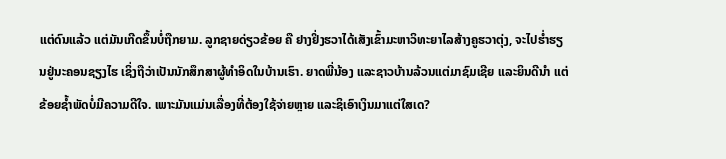ແຕ່ດົນແລ້ວ ແຕ່ມັນເກີດຂຶ້ນບໍ່ຖືກຍາມ. ລູກຊາຍດ່ຽວຂ້ອຍ ຄື ຢາງຢິ່ງຮວາໄດ້ເສັງເຂົ້າມະຫາວິທະຍາໄລສ້າງຄູຮວາຕຸ່ງ, ຈະໄປຮ່ຳຮຽນຢູ່ນະຄອນຊຽງໄຮ ເຊິ່ງຖືວ່າເປັນນັກສຶກສາຜູ້ທຳອິດໃນບ້ານເຮົາ. ຍາດພີ່ນ້ອງ ແລະຊາວບ້ານລ້ວນແຕ່ມາຊົມເຊີຍ ແລະຍິນດີນໍາ ແຕ່ຂ້ອຍຊ້ຳພັດບໍ່ມີຄວາມດີໃຈ. ເພາະມັນແມ່ນເລື່ອງທີ່ຕ້ອງໃຊ້ຈ່າຍຫຼາຍ ແລະຊິເອົາເງິນມາແຕ່ໃສເດ?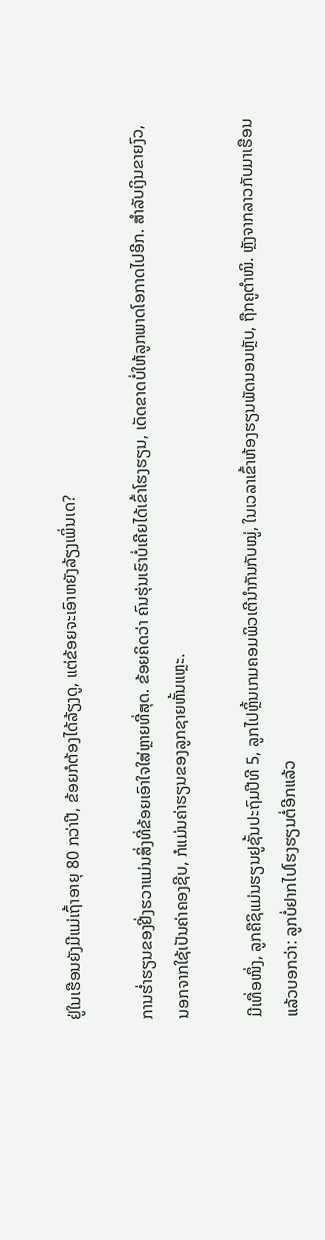ຢູ່ໃນເຮືອນຍັງມີແມ່ເຖົ້າອາຍຸ 80 ກວ່າປີ, ຂ້ອຍກໍຕ້ອງໄດ້ລ້ຽງດູ, ແຕ່ຂ້ອຍຈະເອົາຫຍັງລ້ຽງເພິ່ນເດ?

ການຮ່ຳຮຽນຂອງຢີ່ງຮວາແມ່ນສິ່ງທີ່ຂ້ອຍເອົາໃຈໃສ່ຫຼາຍທີ່ສຸດ. ຂ້ອຍຄິດວ່າ ຄົນຮຸ່ນເຮົາບໍ່ເຄີຍໄດ້ເຂົ້າໂຮງຮຽນ, ເດັດຂາດບໍ່ໃຫ້ລູກພາດໂອກາດໄປອີກ. ສຳລັບເງິນຂາຍງົວ, ນອກຈາກໃຊ້ເປັນຄ່າຄອງຊີບ, ກໍແມ່ນຄ່າຮຽນຂອງລູກຊາຍຫັ້ນແຫຼະ.

ມີເທື່ອໜຶ່ງ, ລູກຄືຊິແມ່ນຮຽນຢູຊັ້ນປະຖົມປີທີ 5, ລູກໄປຫຼິ້ນເກມຄອມພິວເຕີນຳກັນກັບໝູ່, ໃນເວລາເຂົ້າຫ້ອງຮຽນພັດນອນຫຼັບ, ຖືກຄູຕຳໜິ. ຫຼັງຈາກລາວກັບມາເຮືອນແລ້ວບອກວ່າ: ລູກບໍ່ຢາກໄປໂຮງຮຽນຕໍ່ອີກແລ້ວ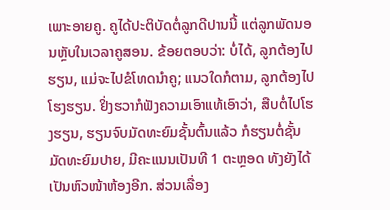ເພາະອາຍຄູ. ຄູໄດ້ປະຕິບັດຕໍ່ລູກດີປານນີ້ ແຕ່ລູກພັດນອນຫຼັບໃນເວລາຄູສອນ. ຂ້ອຍຕອບວ່າ: ບໍ່ໄດ້, ລູກຕ້ອງໄປຮຽນ, ແມ່ຈະໄປຂໍໂທດນໍາຄູ; ແນວໃດກໍຕາມ, ລູກຕ້ອງໄປໂຮງຮຽນ. ຢິ່ງຮວາກໍຟັງຄວາມເອົາແທ້ເອົາວ່າ, ສືບຕໍ່ໄປໂຮງຮຽນ, ຮຽນຈົບມັດທະຍົມຊັ້ນຕົ້ນແລ້ວ ກໍຮຽນຕໍ່ຊັ້ນມັດທະຍົມປາຍ, ມີຄະແນນເປັນທີ 1 ຕະຫຼອດ ທັງຍັງໄດ້ເປັນຫົວໜ້າຫ້ອງອີກ. ສ່ວນເລື່ອງ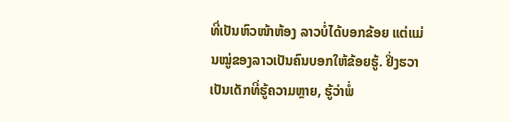ທີ່ເປັນຫົວໜ້າຫ້ອງ ລາວບໍ່ໄດ້ບອກຂ້ອຍ ແຕ່ແມ່ນໝູ່ຂອງລາວເປັນຄົນບອກໃຫ້ຂ້ອຍຮູ້. ຢິ່ງຮວາເປັນເດັກທີ່ຮູ້ຄວາມຫຼາຍ, ຮູ້ວ່າພໍ່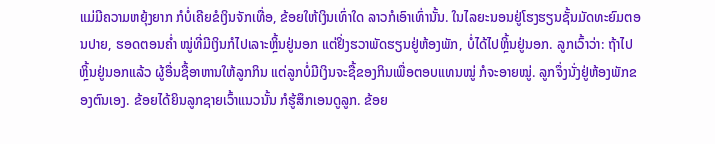ແມ່ມີຄວາມຫຍຸ້ງຍາກ ກໍບໍ່ເຄີຍຂໍເງິນຈັກເທື່ອ, ຂ້ອຍໃຫ້ເງິນເທົ່າໃດ ລາວກໍເອົາເທົ່ານັ້ນ. ໃນໄລຍະນອນຢູ່ໂຮງຮຽນຊັ້ນມັດທະຍົມຕອນປາຍ, ຮອດຕອນຄໍ່າ ໝູ່ທີ່ມີເງິນກໍໄປເລາະຫຼິ້ນຢູ່ນອກ ແຕ່ຢິ່ງຮວາພັດຮຽນຢູ່ຫ້ອງພັກ, ບໍ່ໄດ້ໄປຫຼິ້ນຢູ່ນອກ. ລູກເວົ້າວ່າ: ຖ້າໄປຫຼິ້ນຢູ່ນອກແລ້ວ ຜູ້ອື່ນຊື້ອາຫານໃຫ້ລູກກິນ ແຕ່ລູກບໍ່ມີເງິນຈະຊື້ຂອງກິນເພື່ອຕອບແທນໝູ່ ກໍຈະອາຍໝູ່. ລູກຈຶ່ງນັ່ງຢູ່ຫ້ອງພັກຂອງຕົນເອງ. ຂ້ອຍໄດ້ຍິນລູກຊາຍເວົ້າແນວນັ້ນ ກໍຮູ້ສຶກເອນດູລູກ. ຂ້ອຍ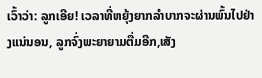ເວົ້າວ່າ: ລູກເອີຍ! ເວລາທີ່ຫຍຸ້ງຍາກລຳບາກຈະຜ່ານພົ້ນໄປຢ່າງແນ່ນອນ, ລູກຈົ່ງພະຍາຍາມຕື່ມອີກ,ເສັງ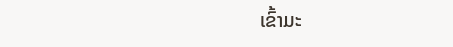ເຂົ້າມະ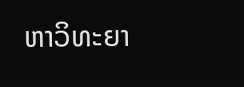ຫາວິທະຍາ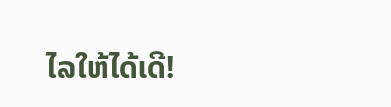ໄລໃຫ້ໄດ້ເດີ!